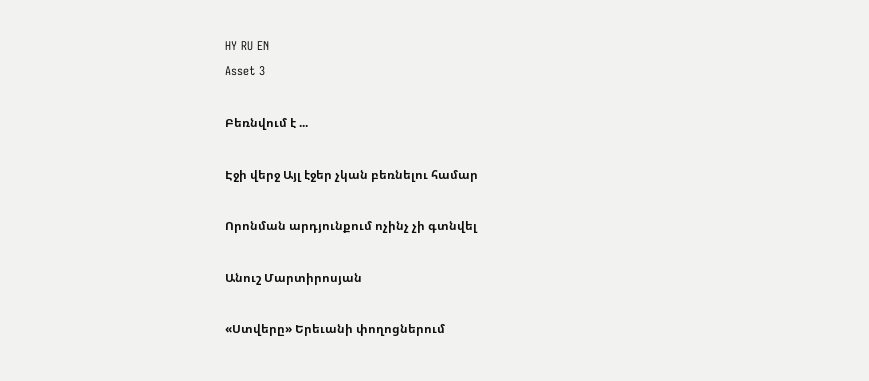HY RU EN
Asset 3

Բեռնվում է ...

Էջի վերջ Այլ էջեր չկան բեռնելու համար

Որոնման արդյունքում ոչինչ չի գտնվել

Անուշ Մարտիրոսյան

«Ստվերը» Երեւանի փողոցներում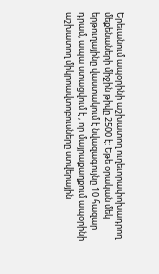Երեւանում ապօրինի աշխատող ուղեւորափոխադրող մեքենաների միջին թիվը 2500 է: Եթե օրական մեկ երթուղայինը վաստակում է նվազագույնը 10 հազար դրամ, ապա ստացվում է , որ մայրաքաղքում ապօրինի աշխատող միկրոավտոբուսները ստվերային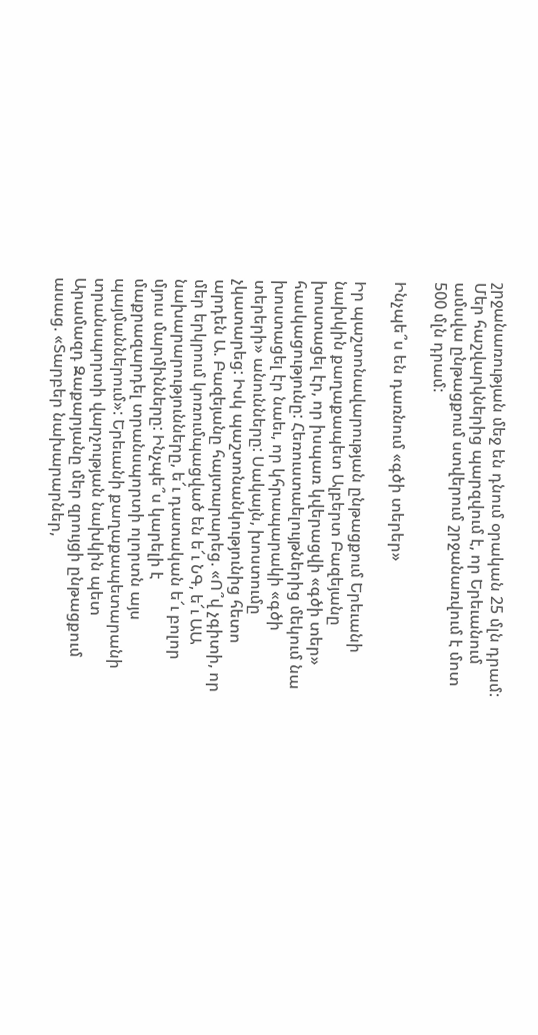շրջանառության մեջ են դնում օրական 25 մլն դրամ: Մեր հաշվարկներից պարզվում է, որ Երեւանում ամսվա ընթացքում ստվերում շրջանառվում է մոտ 500 մլն դրամ:

Ինչպե՞ս են դառնում «գծի տերեր»

Իր պաշտոնավարության ընթացքում Երեւանի նախկին քաղաքապետ Ալբերտ Բազեյանը խոստացել էր, որ իսպառ կվերացվի «գծի տեր» հասկացությունը: Հեռուստաելույթներից մեկում նա խոստացել էր նաեւ, որ կհրապարակի «գծի տերերի» անունները: Սակայն, խոստումը չկատարեց: Իսկ պաշտոնանկությունից հետո արդեն Ա. Բազեյանը հայտարարեց. «Ո՞վ չգիտի, որ մեր երկրում կոռումպացված են ե՜ւ ՆԳ, ե՜ւ ԱԱ նախարարությունները, ե՜ւ դատական ե՜ւ բոլոր մյուս մարմինները: Ինչպե՞ս կարելի է մաքրազարդել տրանսպորտի ոլորտն այս պայմաններում»: Երեւանի քաղաքապետարանի տրանսպորտի վարչության նախկին պետ Արամազդ Զաքարյանը մեր զրույցի ընթացքում ասաց. «Տարբեր նախարարներ,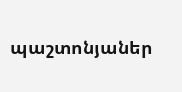պաշտոնյաներ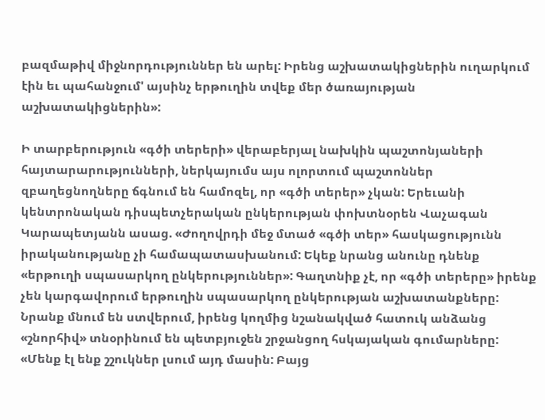բազմաթիվ միջնորդություններ են արել: Իրենց աշխատակիցներին ուղարկում էին եւ պահանջում' այսինչ երթուղին տվեք մեր ծառայության աշխատակիցներին»:

Ի տարբերություն «գծի տերերի» վերաբերյալ նախկին պաշտոնյաների հայտարարությունների, ներկայումս այս ոլորտում պաշտոններ զբաղեցնողները ճգնում են համոզել, որ «գծի տերեր» չկան: Երեւանի կենտրոնական դիսպետչերական ընկերության փոխտնօրեն Վաչագան Կարապետյանն ասաց. «Ժողովրդի մեջ մտած «գծի տեր» հասկացությունն իրականությանը չի համապատասխանում: Եկեք նրանց անունը դնենք «երթուղի սպասարկող ընկերություններ»: Գաղտնիք չէ, որ «գծի տերերը» իրենք չեն կարգավորում երթուղին սպասարկող ընկերության աշխատանքները: Նրանք մնում են ստվերում, իրենց կողմից նշանակված հատուկ անձանց «շնորհիվ» տնօրինում են պետբյուջեն շրջանցող հսկայական գումարները: «Մենք էլ ենք շշուկներ լսում այդ մասին: Բայց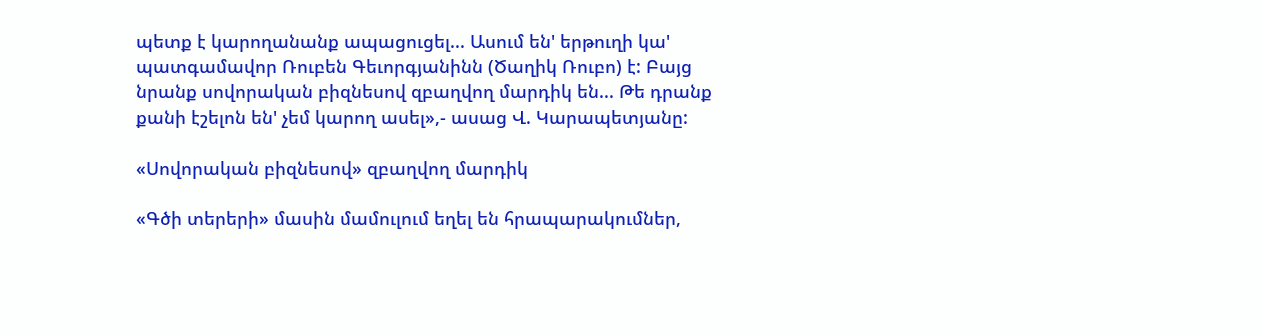պետք է կարողանանք ապացուցել... Ասում են' երթուղի կա' պատգամավոր Ռուբեն Գեւորգյանինն (Ծաղիկ Ռուբո) է: Բայց նրանք սովորական բիզնեսով զբաղվող մարդիկ են... Թե դրանք քանի էշելոն են' չեմ կարող ասել»,- ասաց Վ. Կարապետյանը:

«Սովորական բիզնեսով» զբաղվող մարդիկ

«Գծի տերերի» մասին մամուլում եղել են հրապարակումներ,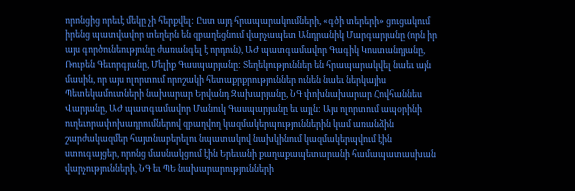որոնցից որեւէ մեկը չի հերքվել: Ըստ այդ հրապարակումների, «գծի տերերի» ցուցակում իրենց պատվավոր տեղերն են զբաղեցնում վարչապետ Անդրանիկ Մարգարյանը (որն իր այս գործունեությունը ժառանգել է որդուն), ԱԺ պատգամավոր Գագիկ Կոստանդյանը, Ռուբեն Գեւորգյանը, Մելիք Գասպարյանը: Տեղեկություններ են հրապարակվել նաեւ այն մասին, որ այս ոլորտում որոշակի հետաքրքրություններ ունեն նաեւ ներկայիս Պետեկամուտների նախարար Երվանդ Զախարյանը, ՆԳ փոխնախարար Հովհաննես Վարյանը, ԱԺ պատգամավոր Մանուկ Գասպարյանը եւ այլն: Այս ոլորտում ապօրինի ուղեւորափոխադրումներով զբաղվող կազմակերպություններին կամ առանձին շարժակազմեր հայտնաբերելու նպատակով նախկինում կազմակերպվում էին ստուգայցեր, որոնց մասնակցում էին Երեւանի քաղաքապետարանի համապատասխան վարչությունների, ՆԳ եւ ՊԵ նախարարությունների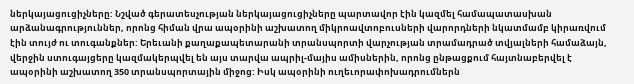ներկայացուցիչները: Նշված գերատեսչության ներկայացուցիչները պարտավոր էին կազմել համապատասխան արձանագրություններ, որոնց հիման վրա ապօրինի աշխատող միկրոավտոբուսների վարորդների նկատմամբ կիրառվում էին տույժ ու տուգանքներ: Երեւանի քաղաքապետարանի տրանսպորտի վարչության տրամադրած տվյալների համաձայն, վերջին ստուգայցերը կազմակերպվել են այս տարվա ապրիլ-մայիս ամիսներին, որոնց ընթացքում հայտնաբերվել է ապօրինի աշխատող 350 տրանսպորտային միջոց: Իսկ ապօրինի ուղեւորափոխադրումներն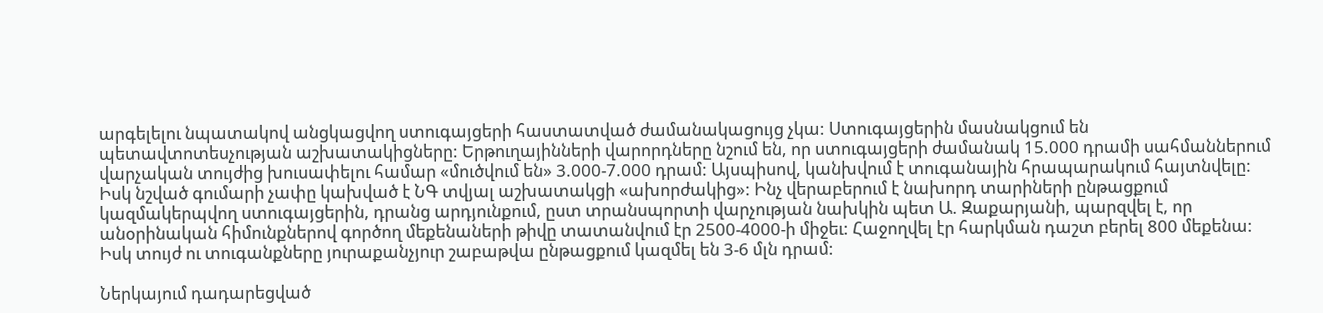արգելելու նպատակով անցկացվող ստուգայցերի հաստատված ժամանակացույց չկա: Ստուգայցերին մասնակցում են պետավտոտեսչության աշխատակիցները: Երթուղայինների վարորդները նշում են, որ ստուգայցերի ժամանակ 15.000 դրամի սահմաններում վարչական տույժից խուսափելու համար «մուծվում են» 3.000-7.000 դրամ: Այսպիսով, կանխվում է տուգանային հրապարակում հայտնվելը: Իսկ նշված գումարի չափը կախված է ՆԳ տվյալ աշխատակցի «ախորժակից»: Ինչ վերաբերում է նախորդ տարիների ընթացքում կազմակերպվող ստուգայցերին, դրանց արդյունքում, ըստ տրանսպորտի վարչության նախկին պետ Ա. Զաքարյանի, պարզվել է, որ անօրինական հիմունքներով գործող մեքենաների թիվը տատանվում էր 2500-4000-ի միջեւ: Հաջողվել էր հարկման դաշտ բերել 800 մեքենա: Իսկ տույժ ու տուգանքները յուրաքանչյուր շաբաթվա ընթացքում կազմել են 3-6 մլն դրամ:

Ներկայում դադարեցված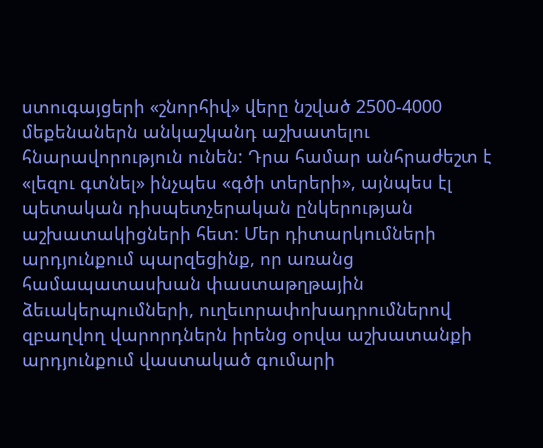ստուգայցերի «շնորհիվ» վերը նշված 2500-4000 մեքենաներն անկաշկանդ աշխատելու հնարավորություն ունեն: Դրա համար անհրաժեշտ է «լեզու գտնել» ինչպես «գծի տերերի», այնպես էլ պետական դիսպետչերական ընկերության աշխատակիցների հետ: Մեր դիտարկումների արդյունքում պարզեցինք, որ առանց համապատասխան փաստաթղթային ձեւակերպումների, ուղեւորափոխադրումներով զբաղվող վարորդներն իրենց օրվա աշխատանքի արդյունքում վաստակած գումարի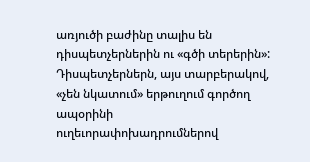առյուծի բաժինը տալիս են դիսպետչերներին ու «գծի տերերին»: Դիսպետչերներն, այս տարբերակով, «չեն նկատում» երթուղում գործող ապօրինի ուղեւորափոխադրումներով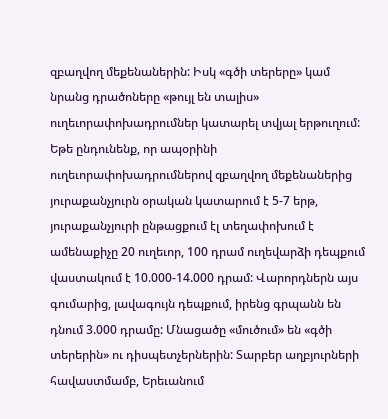զբաղվող մեքենաներին: Իսկ «գծի տերերը» կամ նրանց դրածոները «թույլ են տալիս» ուղեւորափոխադրումներ կատարել տվյալ երթուղում: Եթե ընդունենք, որ ապօրինի ուղեւորափոխադրումներով զբաղվող մեքենաներից յուրաքանչյուրն օրական կատարում է 5-7 երթ, յուրաքանչյուրի ընթացքում էլ տեղափոխում է ամենաքիչը 20 ուղեւոր, 100 դրամ ուղեվարձի դեպքում վաստակում է 10.000-14.000 դրամ: Վարորդներն այս գումարից, լավագույն դեպքում, իրենց գրպանն են դնում 3.000 դրամը: Մնացածը «մուծում» են «գծի տերերին» ու դիսպետչերներին: Տարբեր աղբյուրների հավաստմամբ, Երեւանում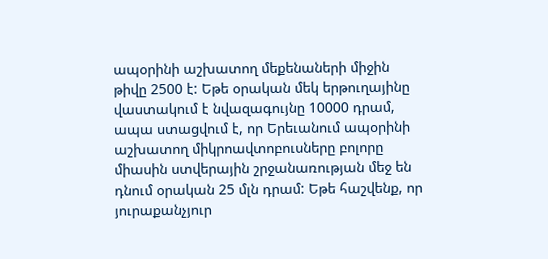ապօրինի աշխատող մեքենաների միջին թիվը 2500 է: Եթե օրական մեկ երթուղայինը վաստակում է նվազագույնը 10000 դրամ, ապա ստացվում է, որ Երեւանում ապօրինի աշխատող միկրոավտոբուսները բոլորը միասին ստվերային շրջանառության մեջ են դնում օրական 25 մլն դրամ: Եթե հաշվենք, որ յուրաքանչյուր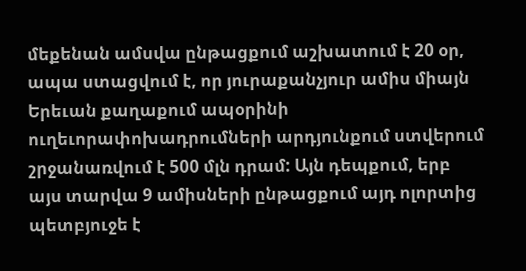մեքենան ամսվա ընթացքում աշխատում է 20 օր, ապա ստացվում է, որ յուրաքանչյուր ամիս միայն Երեւան քաղաքում ապօրինի ուղեւորափոխադրումների արդյունքում ստվերում շրջանառվում է 500 մլն դրամ: Այն դեպքում, երբ այս տարվա 9 ամիսների ընթացքում այդ ոլորտից պետբյուջե է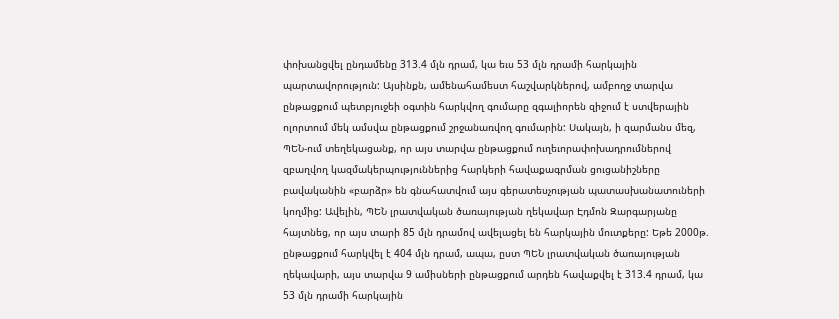փոխանցվել ընդամենը 313.4 մլն դրամ, կա եւս 53 մլն դրամի հարկային պարտավորություն: Այսինքն, ամենահամեստ հաշվարկներով, ամբողջ տարվա ընթացքում պետբյուջեի օգտին հարկվող գումարը զգալիորեն զիջում է ստվերային ոլորտում մեկ ամսվա ընթացքում շրջանառվող գումարին: Սակայն, ի զարմանս մեզ, ՊԵՆ-ում տեղեկացանք, որ այս տարվա ընթացքում ուղեւորափոխադրումներով զբաղվող կազմակերպություններից հարկերի հավաքագրման ցուցանիշները բավականին «բարձր» են գնահատվում այս գերատեսչության պատասխանատուների կողմից: Ավելին, ՊԵՆ լրատվական ծառայության ղեկավար Էդմոն Զարգարյանը հայտնեց, որ այս տարի 85 մլն դրամով ավելացել են հարկային մուտքերը: Եթե 2000թ. ընթացքում հարկվել է 404 մլն դրամ, ապա, ըստ ՊԵՆ լրատվական ծառայության ղեկավարի, այս տարվա 9 ամիսների ընթացքում արդեն հավաքվել է 313.4 դրամ, կա 53 մլն դրամի հարկային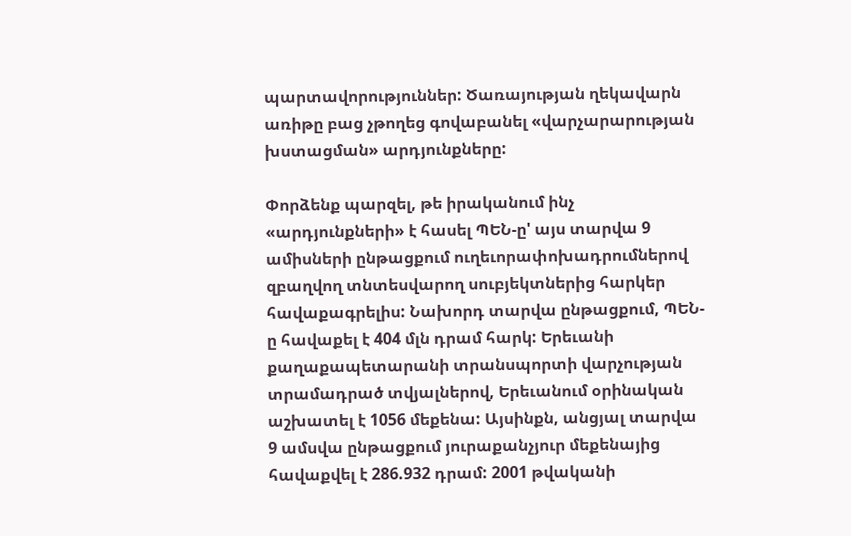պարտավորություններ: Ծառայության ղեկավարն առիթը բաց չթողեց գովաբանել «վարչարարության խստացման» արդյունքները:

Փորձենք պարզել, թե իրականում ինչ «արդյունքների» է հասել ՊԵՆ-ը' այս տարվա 9 ամիսների ընթացքում ուղեւորափոխադրումներով զբաղվող տնտեսվարող սուբյեկտներից հարկեր հավաքագրելիս: Նախորդ տարվա ընթացքում, ՊԵՆ-ը հավաքել է 404 մլն դրամ հարկ: Երեւանի քաղաքապետարանի տրանսպորտի վարչության տրամադրած տվյալներով, Երեւանում օրինական աշխատել է 1056 մեքենա: Այսինքն, անցյալ տարվա 9 ամսվա ընթացքում յուրաքանչյուր մեքենայից հավաքվել է 286.932 դրամ: 2001 թվականի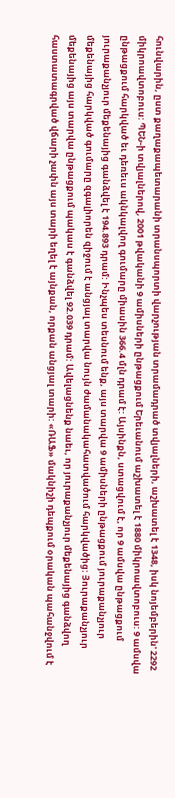հունվարին, ըստ քաղաքապետարանի տրանսպորտի վարչության տրամադրած տվյալների, աշխատել է 1348, իսկ նոյեմբերին' 2292 միկրոավտոբուս: ՊԵՆ-ի տվյալներով, 2001 թվականի 9 ամիսների ընթացքում Երեւանում աշխատել է 1880 միկրոավտոբուս: 9 ամսվա ընթացքում հարկված եւ դեռեւս ակնկալվող գումարը միասին 366.4 մլն դրամ է: Այսինքն, ստացվում է, որ 9 ամսվա ընթացքում յուրաքանչյուր մեքենայից գանձվել է 194.893 դրամ: Ինչպես տեսնում ենք, այս տարվա 9 ամիսների ընթացքում յուրաքանչյուր մեքենայից հարկված գումարը զգալիորեն զիջում է անցյալ տարվա նույն ժամանակահատվածում հարկվածից: Յուրաքանչյուր մեքենայից այս տարվա ընթացքում պակաս է գանձվել 92.039 դրամ: Ավելացնենք նաեւ, որ յուրաքանչյուր մեքենայից գանձվող հաստատագրված վճարի չափն այս տարի եղել է այնքան, որքան անցյալ տարի: «ՌԱՖ» մակնիշի դեպքում օրական պահանջվում է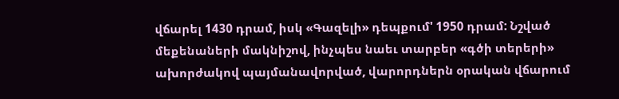վճարել 1430 դրամ, իսկ «Գազելի» դեպքում' 1950 դրամ: Նշված մեքենաների մակնիշով, ինչպես նաեւ տարբեր «գծի տերերի» ախորժակով պայմանավորված, վարորդներն օրական վճարում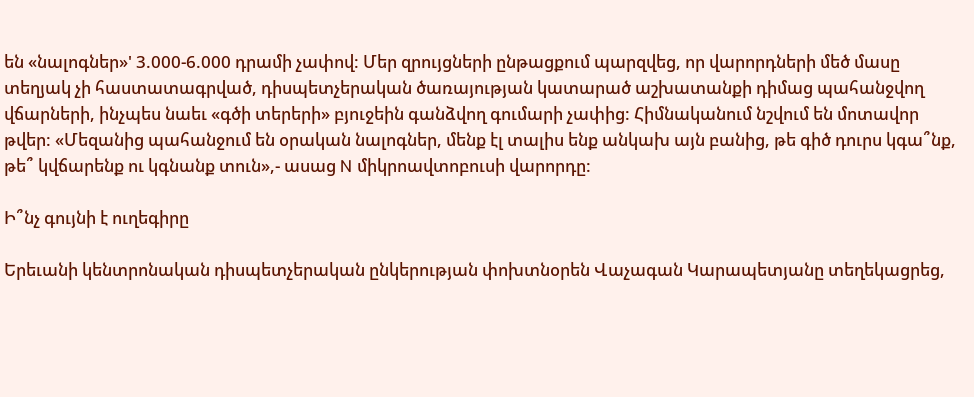են «նալոգներ»' 3.000-6.000 դրամի չափով: Մեր զրույցների ընթացքում պարզվեց, որ վարորդների մեծ մասը տեղյակ չի հաստատագրված, դիսպետչերական ծառայության կատարած աշխատանքի դիմաց պահանջվող վճարների, ինչպես նաեւ «գծի տերերի» բյուջեին գանձվող գումարի չափից: Հիմնականում նշվում են մոտավոր թվեր: «Մեզանից պահանջում են օրական նալոգներ, մենք էլ տալիս ենք անկախ այն բանից, թե գիծ դուրս կգա՞նք, թե՞ կվճարենք ու կգնանք տուն»,- ասաց N միկրոավտոբուսի վարորդը:

Ի՞նչ գույնի է ուղեգիրը

Երեւանի կենտրոնական դիսպետչերական ընկերության փոխտնօրեն Վաչագան Կարապետյանը տեղեկացրեց,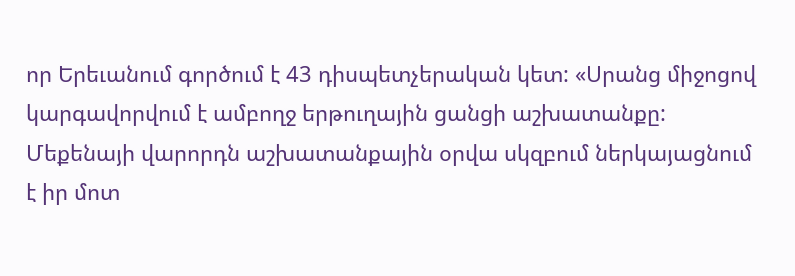որ Երեւանում գործում է 43 դիսպետչերական կետ: «Սրանց միջոցով կարգավորվում է ամբողջ երթուղային ցանցի աշխատանքը: Մեքենայի վարորդն աշխատանքային օրվա սկզբում ներկայացնում է իր մոտ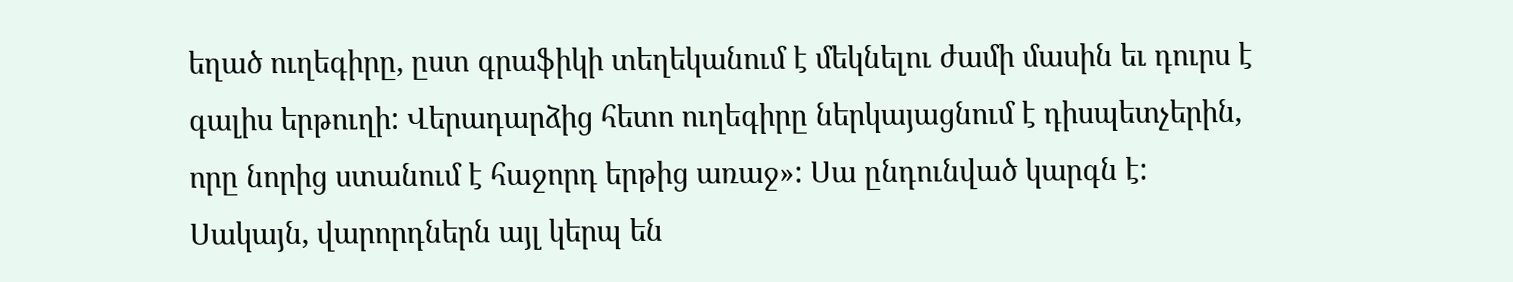եղած ուղեգիրը, ըստ գրաֆիկի տեղեկանում է մեկնելու ժամի մասին եւ դուրս է գալիս երթուղի: Վերադարձից հետո ուղեգիրը ներկայացնում է դիսպետչերին, որը նորից ստանում է հաջորդ երթից առաջ»: Սա ընդունված կարգն է: Սակայն, վարորդներն այլ կերպ են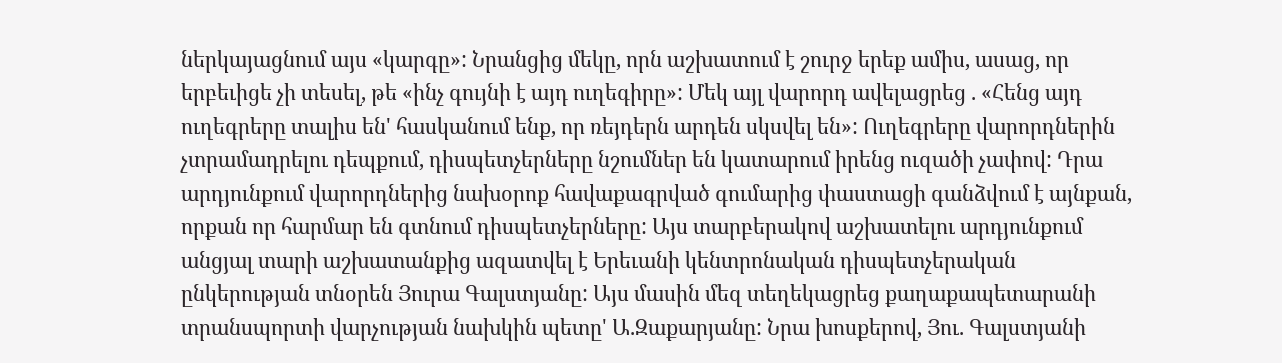ներկայացնում այս «կարգը»: Նրանցից մեկը, որն աշխատում է շուրջ երեք ամիս, ասաց, որ երբեւիցե չի տեսել, թե «ինչ գույնի է այդ ուղեգիրը»: Մեկ այլ վարորդ ավելացրեց . «Հենց այդ ուղեգրերը տալիս են' հասկանում ենք, որ ռեյդերն արդեն սկսվել են»: Ուղեգրերը վարորդներին չտրամադրելու դեպքում, դիսպետչերները նշումներ են կատարում իրենց ուզածի չափով: Դրա արդյունքում վարորդներից նախօրոք հավաքագրված գումարից փաստացի գանձվում է այնքան, որքան որ հարմար են գտնում դիսպետչերները: Այս տարբերակով աշխատելու արդյունքում անցյալ տարի աշխատանքից ազատվել է Երեւանի կենտրոնական դիսպետչերական ընկերության տնօրեն Յուրա Գալստյանը: Այս մասին մեզ տեղեկացրեց քաղաքապետարանի տրանսպորտի վարչության նախկին պետը' Ա.Զաքարյանը: Նրա խոսքերով, Յու. Գալստյանի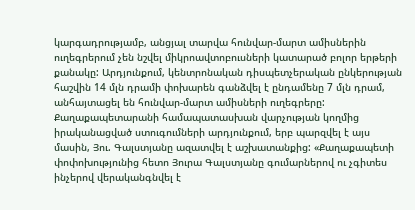կարգադրությամբ, անցյալ տարվա հունվար-մարտ ամիսներին ուղեգրերում չեն նշվել միկրոավտոբուսների կատարած բոլոր երթերի քանակը: Արդյունքում, կենտրոնական դիսպետչերական ընկերության հաշվին 14 մլն դրամի փոխարեն գանձվել է ընդամենը 7 մլն դրամ, անհայտացել են հունվար-մարտ ամիսների ուղեգրերը: Քաղաքապետարանի համապատասխան վարչության կողմից իրականացված ստուգումների արդյունքում, երբ պարզվել է այս մասին, Յու. Գալստյանը ազատվել է աշխատանքից: «Քաղաքապետի փոփոխությունից հետո Յուրա Գալստյանը գումարներով ու չգիտես ինչերով վերականգնվել է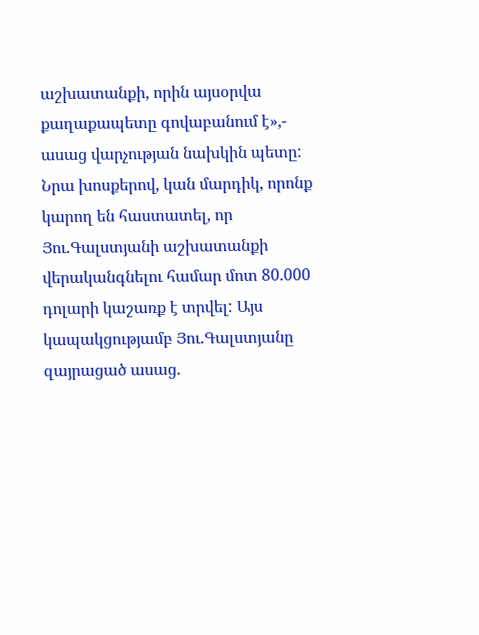աշխատանքի, որին այսօրվա քաղաքապետը գովաբանում է»,- ասաց վարչության նախկին պետը: Նրա խոսքերով, կան մարդիկ, որոնք կարող են հաստատել, որ Յու.Գալստյանի աշխատանքի վերականգնելու համար մոտ 80.000 դոլարի կաշառք է տրվել: Այս կապակցությամբ Յու.Գալստյանը զայրացած ասաց.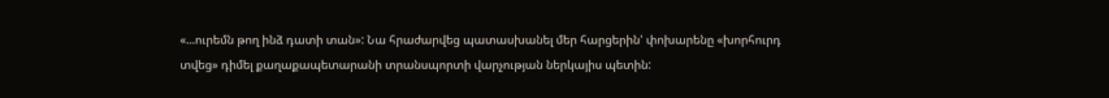«...ուրեմն թող ինձ դատի տան»: Նա հրաժարվեց պատասխանել մեր հարցերին' փոխարենը «խորհուրդ տվեց» դիմել քաղաքապետարանի տրանսպորտի վարչության ներկայիս պետին: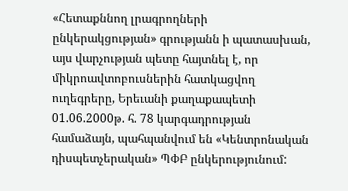«Հետաքննող լրագրողների ընկերակցության» գրությանն ի պատասխան, այս վարչության պետը հայտնել է, որ միկրոավտոբուսներին հատկացվող ուղեգրերը, Երեւանի քաղաքապետի 01.06.2000թ. հ. 78 կարգադրության համաձայն, պահպանվում են «Կենտրոնական դիսպետչերական» ՊՓԲ ընկերությունում: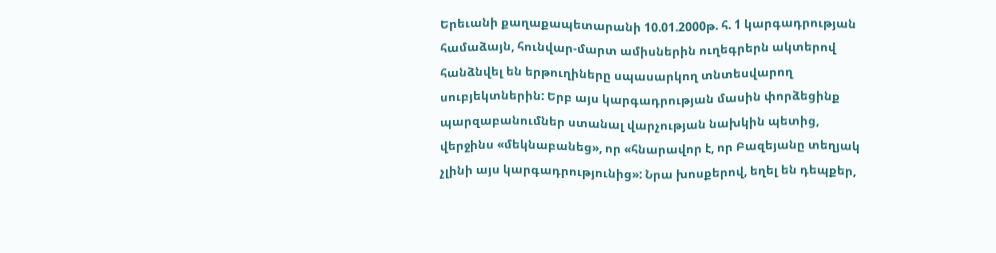Երեւանի քաղաքապետարանի 10.01.2000թ. հ. 1 կարգադրության համաձայն, հունվար-մարտ ամիսներին ուղեգրերն ակտերով հանձնվել են երթուղիները սպասարկող տնտեսվարող սուբյեկտներին: Երբ այս կարգադրության մասին փորձեցինք պարզաբանումներ ստանալ վարչության նախկին պետից, վերջինս «մեկնաբանեց», որ «հնարավոր է, որ Բազեյանը տեղյակ չլինի այս կարգադրությունից»: Նրա խոսքերով, եղել են դեպքեր,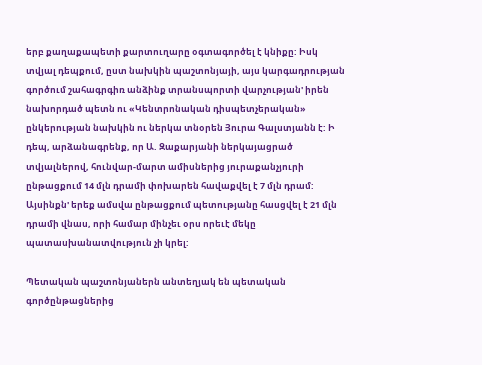երբ քաղաքապետի քարտուղարը օգտագործել է կնիքը: Իսկ տվյալ դեպքում, ըստ նախկին պաշտոնյայի, այս կարգադրության գործում շահագրգիռ անձինք տրանսպորտի վարչության' իրեն նախորդած պետն ու «Կենտրոնական դիսպետչերական» ընկերության նախկին ու ներկա տնօրեն Յուրա Գալստյանն է: Ի դեպ, արձանագրենք, որ Ա. Զաքարյանի ներկայացրած տվյալներով, հունվար-մարտ ամիսներից յուրաքանչյուրի ընթացքում 14 մլն դրամի փոխարեն հավաքվել է 7 մլն դրամ: Այսինքն' երեք ամսվա ընթացքում պետությանը հասցվել է 21 մլն դրամի վնաս, որի համար մինչեւ օրս որեւէ մեկը պատասխանատվություն չի կրել:

Պետական պաշտոնյաներն անտեղյակ են պետական գործընթացներից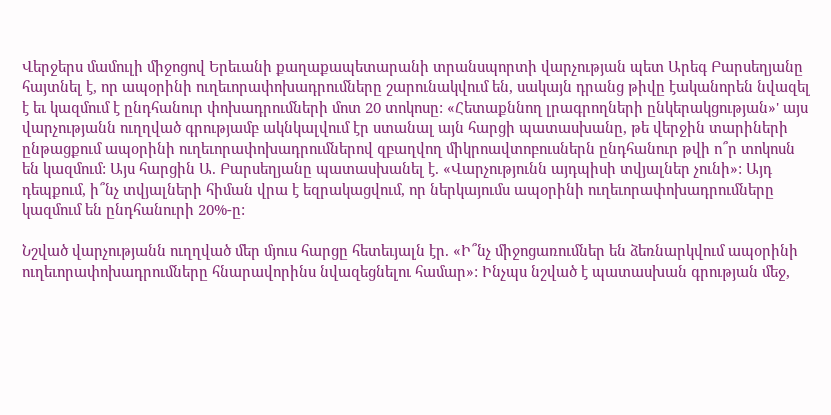Վերջերս մամուլի միջոցով Երեւանի քաղաքապետարանի տրանսպորտի վարչության պետ Արեգ Բարսեղյանը հայտնել է, որ ապօրինի ուղեւորափոխադրումները շարունակվում են, սակայն դրանց թիվը էականորեն նվազել է եւ կազմում է ընդհանուր փոխադրումների մոտ 20 տոկոսը: «Հետաքննող լրագրողների ընկերակցության»' այս վարչությանն ուղղված գրությամբ ակնկալվում էր ստանալ այն հարցի պատասխանը, թե վերջին տարիների ընթացքում ապօրինի ուղեւորափոխադրումներով զբաղվող միկրոավտոբուսներն ընդհանուր թվի ո՞ր տոկոսն են կազմում: Այս հարցին Ա. Բարսեղյանը պատասխանել է. «Վարչությունն այդպիսի տվյալներ չունի»: Այդ դեպքում, ի՞նչ տվյալների հիման վրա է եզրակացվում, որ ներկայումս ապօրինի ուղեւորափոխադրումները կազմում են ընդհանուրի 20%-ը:

Նշված վարչությանն ուղղված մեր մյուս հարցը հետեւյալն էր. «Ի՞նչ միջոցառումներ են ձեռնարկվում ապօրինի ուղեւորափոխադրումները հնարավորինս նվազեցնելու համար»: Ինչպս նշված է պատասխան գրության մեջ,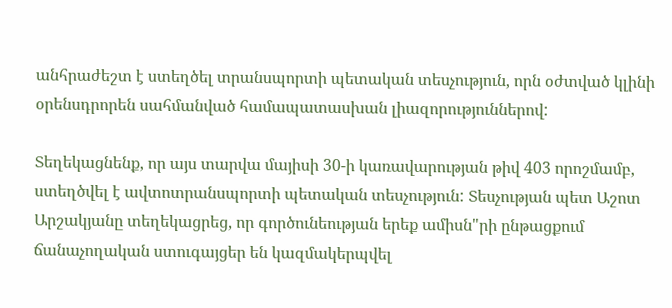անհրաժեշտ է ստեղծել տրանսպորտի պետական տեսչություն, որն օժտված կլինի օրենսդրորեն սահմանված համապատասխան լիազորություններով:

Տեղեկացնենք, որ այս տարվա մայիսի 30-ի կառավարության թիվ 403 որոշմամբ, ստեղծվել է ավտոտրանսպորտի պետական տեսչություն: Տեսչության պետ Աշոտ Արշակյանը տեղեկացրեց, որ գործունեության երեք ամիսն"րի ընթացքում ճանաչողական ստուգայցեր են կազմակերպվել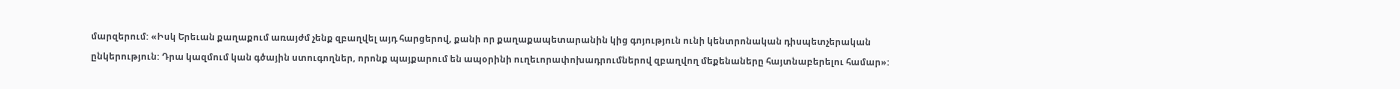մարզերում: «Իսկ Երեւան քաղաքում առայժմ չենք զբաղվել այդ հարցերով, քանի որ քաղաքապետարանին կից գոյություն ունի կենտրոնական դիսպետչերական ընկերություն: Դրա կազմում կան գծային ստուգողներ, որոնք պայքարում են ապօրինի ուղեւորափոխադրումներով զբաղվող մեքենաները հայտնաբերելու համար»: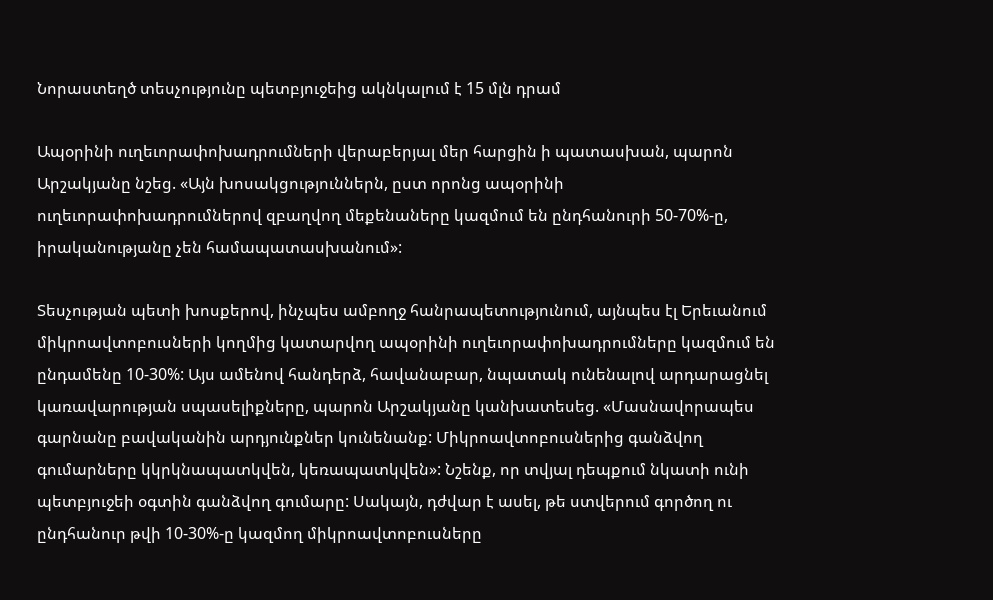Նորաստեղծ տեսչությունը պետբյուջեից ակնկալում է 15 մլն դրամ

Ապօրինի ուղեւորափոխադրումների վերաբերյալ մեր հարցին ի պատասխան, պարոն Արշակյանը նշեց. «Այն խոսակցություններն, ըստ որոնց ապօրինի ուղեւորափոխադրումներով զբաղվող մեքենաները կազմում են ընդհանուրի 50-70%-ը, իրականությանը չեն համապատասխանում»:

Տեսչության պետի խոսքերով, ինչպես ամբողջ հանրապետությունում, այնպես էլ Երեւանում միկրոավտոբուսների կողմից կատարվող ապօրինի ուղեւորափոխադրումները կազմում են ընդամենը 10-30%: Այս ամենով հանդերձ, հավանաբար, նպատակ ունենալով արդարացնել կառավարության սպասելիքները, պարոն Արշակյանը կանխատեսեց. «Մասնավորապես գարնանը բավականին արդյունքներ կունենանք: Միկրոավտոբուսներից գանձվող գումարները կկրկնապատկվեն, կեռապատկվեն»: Նշենք, որ տվյալ դեպքում նկատի ունի պետբյուջեի օգտին գանձվող գումարը: Սակայն, դժվար է ասել, թե ստվերում գործող ու ընդհանուր թվի 10-30%-ը կազմող միկրոավտոբուսները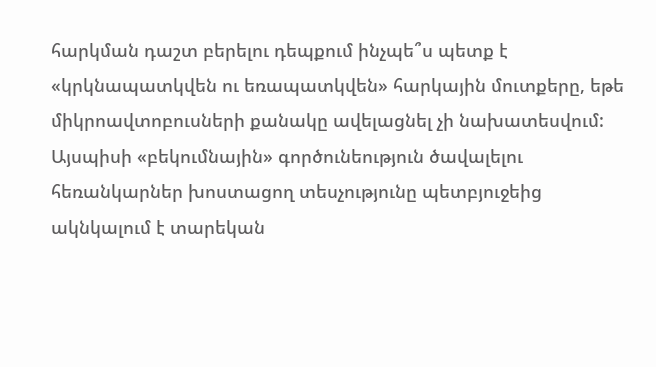հարկման դաշտ բերելու դեպքում ինչպե՞ս պետք է «կրկնապատկվեն ու եռապատկվեն» հարկային մուտքերը, եթե միկրոավտոբուսների քանակը ավելացնել չի նախատեսվում: Այսպիսի «բեկումնային» գործունեություն ծավալելու հեռանկարներ խոստացող տեսչությունը պետբյուջեից ակնկալում է տարեկան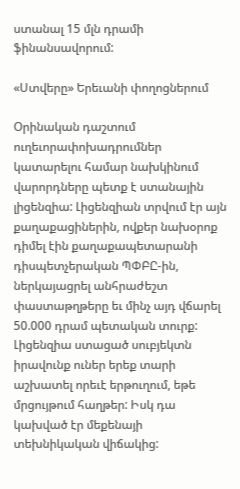ստանալ 15 մլն դրամի ֆինանսավորում:

«Ստվերը» Երեւանի փողոցներում

Օրինական դաշտում ուղեւորափոխադրումներ կատարելու համար նախկինում վարորդները պետք է ստանային լիցենզիա: Լիցենզիան տրվում էր այն քաղաքացիներին, ովքեր նախօրոք դիմել էին քաղաքապետարանի դիսպետչերական ՊՓԲԸ-ին, ներկայացրել անհրաժեշտ փաստաթղթերը եւ մինչ այդ վճարել 50.000 դրամ պետական տուրք: Լիցենզիա ստացած սուբյեկտն իրավունք ուներ երեք տարի աշխատել որեւէ երթուղում, եթե մրցույթում հաղթեր: Իսկ դա կախված էր մեքենայի տեխնիկական վիճակից: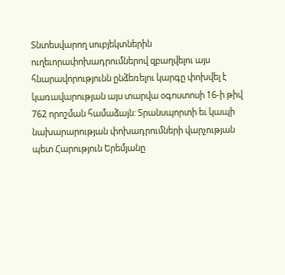Տնտեսվարող սուբյեկտներին ուղեւորափոխադրումներով զբաղվելու այս հնարավորությունն ընձեռելու կարգը փոխվել է կառավարության այս տարվա օգոստոսի 16-ի թիվ 762 որոշման համաձայն: Տրանսպորտի եւ կապի նախարարության փոխադրումների վարչության պետ Հարություն Երեմյանը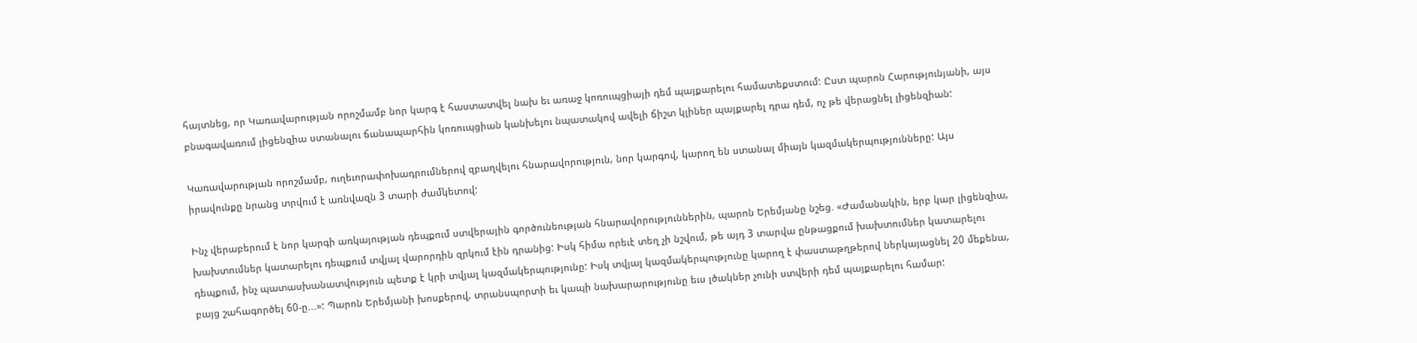հայտնեց, որ Կառավարության որոշմամբ նոր կարգ է հաստատվել նախ եւ առաջ կոռուպցիայի դեմ պայքարելու համատեքստում: Ըստ պարոն Հարությունյանի, այս բնագավառում լիցենզիա ստանալու ճանապարհին կոռուպցիան կանխելու նպատակով ավելի ճիշտ կլիներ պայքարել դրա դեմ, ոչ թե վերացնել լիցենզիան:

Կառավարության որոշմամբ, ուղեւորափոխադրումներով զբաղվելու հնարավորություն, նոր կարգով, կարող են ստանալ միայն կազմակերպությունները: Այս իրավունքը նրանց տրվում է առնվազն 3 տարի ժամկետով:

Ինչ վերաբերում է նոր կարգի առկայության դեպքում ստվերային գործունեության հնարավորություններին, պարոն Երեմյանը նշեց. «Ժամանակին, երբ կար լիցենզիա, խախտումներ կատարելու դեպքում տվյալ վարորդին զրկում էին դրանից: Իսկ հիմա որեւէ տեղ չի նշվում, թե այդ 3 տարվա ընթացքում խախտումներ կատարելու դեպքում, ինչ պատասխանատվություն պետք է կրի տվյալ կազմակերպությունը: Իսկ տվյալ կազմակերպությունը կարող է փաստաթղթերով ներկայացնել 20 մեքենա, բայց շահագործել 60-ը...»: Պարոն Երեմյանի խոսքերով, տրանսպորտի եւ կապի նախարարությունը եւս լծակներ չունի ստվերի դեմ պայքարելու համար: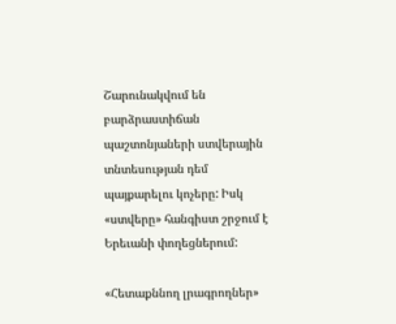Շարունակվում են բարձրաստիճան պաշտոնյաների ստվերային տնտեսության դեմ պայքարելու կոչերը: Իսկ «ստվերը» հանգիստ շրջում է Երեւանի փողեցներում:

«Հետաքննող լրագրողներ»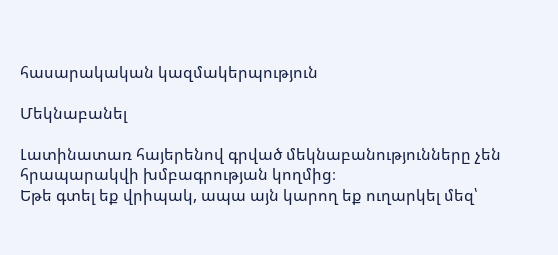հասարակական կազմակերպություն

Մեկնաբանել

Լատինատառ հայերենով գրված մեկնաբանությունները չեն հրապարակվի խմբագրության կողմից։
Եթե գտել եք վրիպակ, ապա այն կարող եք ուղարկել մեզ՝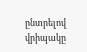ընտրելով վրիպակը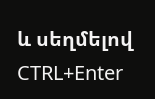և սեղմելով CTRL+Enter